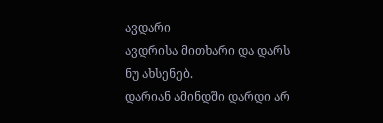ავდარი
ავდრისა მითხარი და დარს ნუ ახსენებ.
დარიან ამინდში დარდი არ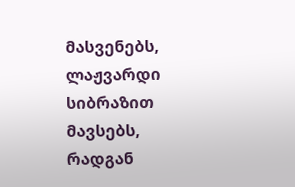მასვენებს,
ლაჟვარდი სიბრაზით მავსებს,
რადგან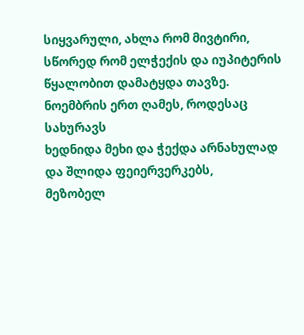სიყვარული, ახლა რომ მივტირი,
სწორედ რომ ელჭექის და იუპიტერის
წყალობით დამატყდა თავზე.
ნოემბრის ერთ ღამეს, როდესაც სახურავს
ხედნიდა მეხი და ჭექდა არნახულად
და შლიდა ფეიერვერკებს,
მეზობელ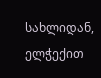სახლიდან, ელჭექით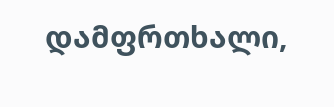დამფრთხალი,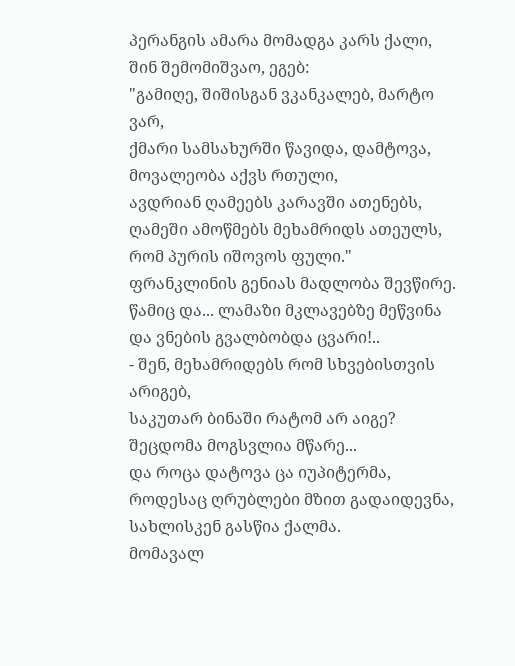პერანგის ამარა მომადგა კარს ქალი,
შინ შემომიშვაო, ეგებ:
"გამიღე, შიშისგან ვკანკალებ, მარტო ვარ,
ქმარი სამსახურში წავიდა, დამტოვა,
მოვალეობა აქვს რთული,
ავდრიან ღამეებს კარავში ათენებს,
ღამეში ამოწმებს მეხამრიდს ათეულს,
რომ პურის იშოვოს ფული."
ფრანკლინის გენიას მადლობა შევწირე.
წამიც და... ლამაზი მკლავებზე მეწვინა
და ვნების გვალბობდა ცვარი!..
- შენ, მეხამრიდებს რომ სხვებისთვის არიგებ,
საკუთარ ბინაში რატომ არ აიგე?
შეცდომა მოგსვლია მწარე...
და როცა დატოვა ცა იუპიტერმა,
როდესაც ღრუბლები მზით გადაიდევნა,
სახლისკენ გასწია ქალმა.
მომავალ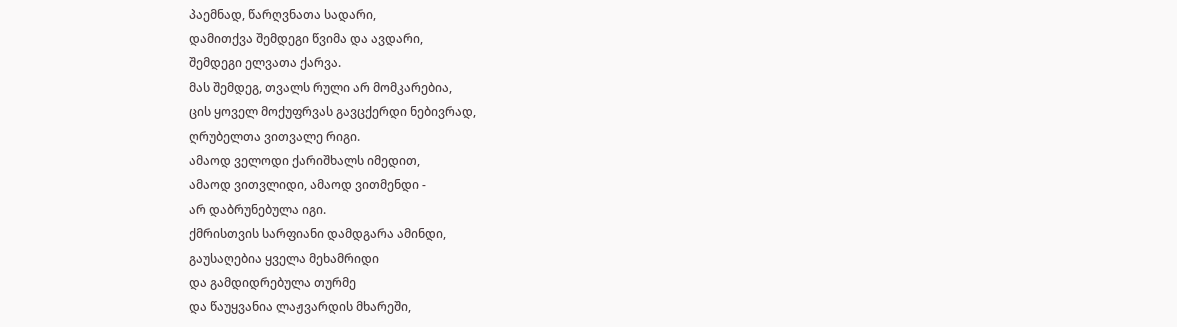პაემნად, წარღვნათა სადარი,
დამითქვა შემდეგი წვიმა და ავდარი,
შემდეგი ელვათა ქარვა.
მას შემდეგ, თვალს რული არ მომკარებია,
ცის ყოველ მოქუფრვას გავცქერდი ნებივრად,
ღრუბელთა ვითვალე რიგი.
ამაოდ ველოდი ქარიშხალს იმედით,
ამაოდ ვითვლიდი, ამაოდ ვითმენდი -
არ დაბრუნებულა იგი.
ქმრისთვის სარფიანი დამდგარა ამინდი,
გაუსაღებია ყველა მეხამრიდი
და გამდიდრებულა თურმე
და წაუყვანია ლაჟვარდის მხარეში,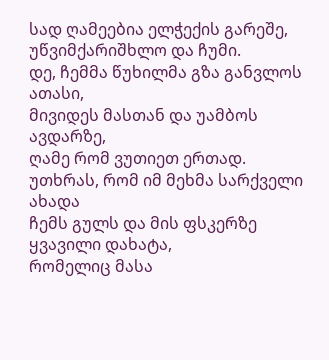სად ღამეებია ელჭექის გარეშე,
უწვიმქარიშხლო და ჩუმი.
დე, ჩემმა წუხილმა გზა განვლოს ათასი,
მივიდეს მასთან და უამბოს ავდარზე,
ღამე რომ ვუთიეთ ერთად.
უთხრას, რომ იმ მეხმა სარქველი ახადა
ჩემს გულს და მის ფსკერზე ყვავილი დახატა,
რომელიც მასა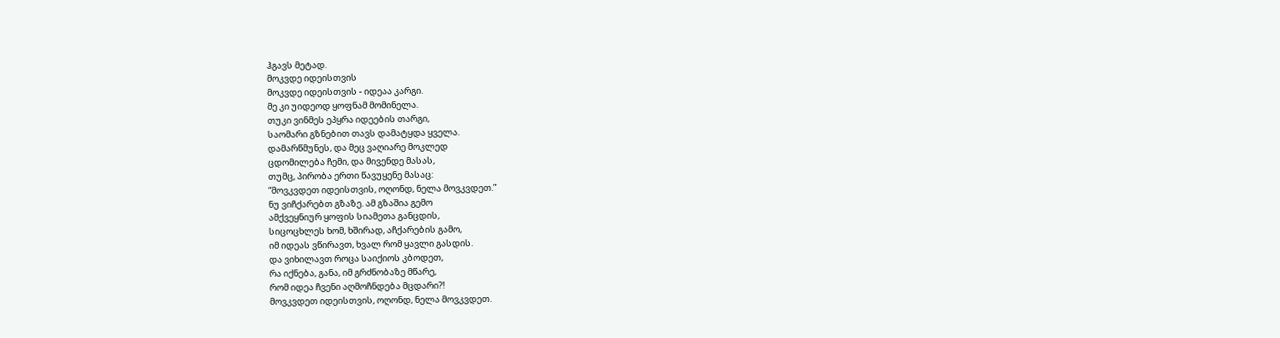ჰგავს მეტად.
მოკვდე იდეისთვის
მოკვდე იდეისთვის - იდეაა კარგი.
მე კი უიდეოდ ყოფნამ მომინელა.
თუკი ვინმეს ეპყრა იდეების თარგი,
საომარი გზნებით თავს დამატყდა ყველა.
დამარწმუნეს, და მეც ვაღიარე მოკლედ
ცდომილება ჩემი, და მივენდე მასას,
თუმც, პირობა ერთი წავუყენე მასაც:
“მოვკვდეთ იდეისთვის, ოღონდ, ნელა მოვკვდეთ.”
ნუ ვიჩქარებთ გზაზე. ამ გზაშია გემო
ამქვეყნიურ ყოფის სიამეთა განცდის,
სიცოცხლეს ხომ, ხშირად, აჩქარების გამო,
იმ იდეას ვწირავთ, ხვალ რომ ყავლი გასდის.
და ვიხილავთ როცა საიქიოს კბოდეთ,
რა იქნება, განა, იმ გრძნობაზე მწარე,
რომ იდეა ჩვენი აღმოჩნდება მცდარი?!
მოვკვდეთ იდეისთვის, ოღონდ, ნელა მოვკვდეთ.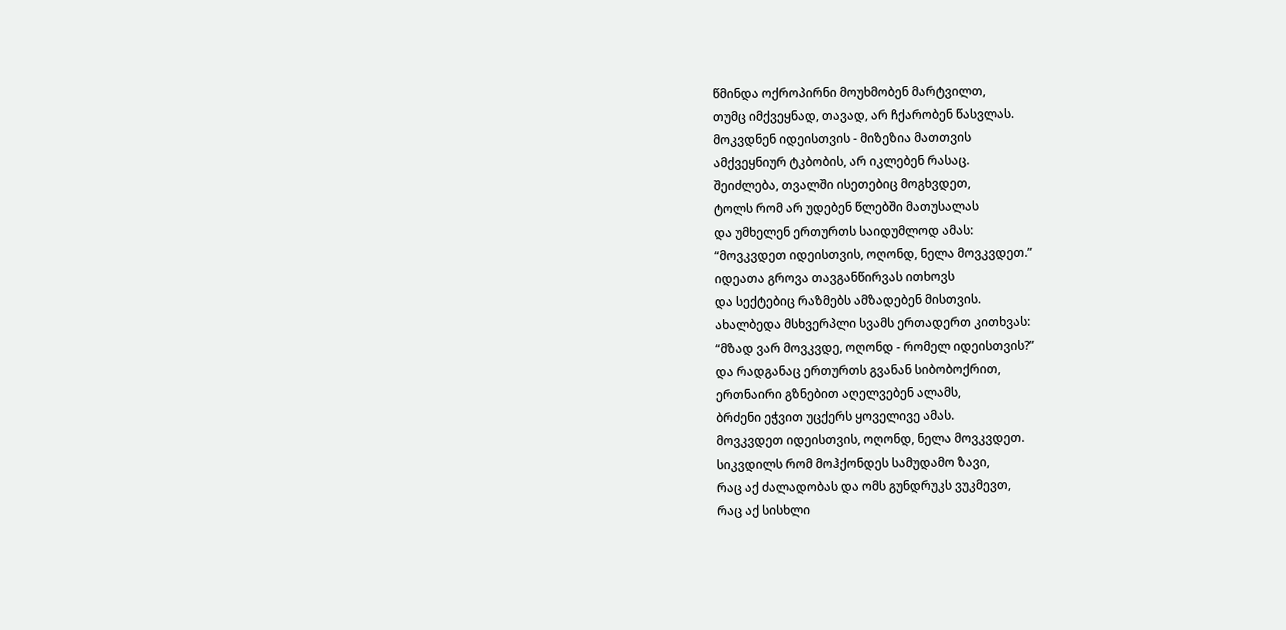წმინდა ოქროპირნი მოუხმობენ მარტვილთ,
თუმც იმქვეყნად, თავად, არ ჩქარობენ წასვლას.
მოკვდნენ იდეისთვის - მიზეზია მათთვის
ამქვეყნიურ ტკბობის, არ იკლებენ რასაც.
შეიძლება, თვალში ისეთებიც მოგხვდეთ,
ტოლს რომ არ უდებენ წლებში მათუსალას
და უმხელენ ერთურთს საიდუმლოდ ამას:
“მოვკვდეთ იდეისთვის, ოღონდ, ნელა მოვკვდეთ.”
იდეათა გროვა თავგანწირვას ითხოვს
და სექტებიც რაზმებს ამზადებენ მისთვის.
ახალბედა მსხვერპლი სვამს ერთადერთ კითხვას:
“მზად ვარ მოვკვდე, ოღონდ - რომელ იდეისთვის?”
და რადგანაც ერთურთს გვანან სიბობოქრით,
ერთნაირი გზნებით აღელვებენ ალამს,
ბრძენი ეჭვით უცქერს ყოველივე ამას.
მოვკვდეთ იდეისთვის, ოღონდ, ნელა მოვკვდეთ.
სიკვდილს რომ მოჰქონდეს სამუდამო ზავი,
რაც აქ ძალადობას და ომს გუნდრუკს ვუკმევთ,
რაც აქ სისხლი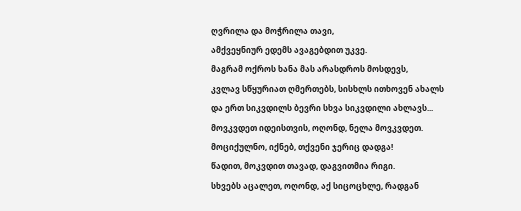ღვრილა და მოჭრილა თავი,
ამქვეყნიურ ედემს ავაგებდით უკვე.
მაგრამ ოქროს ხანა მას არასდროს მოსდევს,
კვლავ სწყურიათ ღმერთებს, სისხლს ითხოვენ ახალს
და ერთ სიკვდილს ბევრი სხვა სიკვდილი ახლავს...
მოვკვდეთ იდეისთვის, ოღონდ, ნელა მოვკვდეთ.
მოციქულნო, იქნებ, თქვენი ჯერიც დადგა!
წადით, მოკვდით თავად, დაგვითმია რიგი.
სხვებს აცალეთ, ოღონდ, აქ სიცოცხლე, რადგან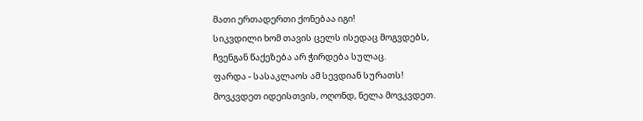მათი ერთადერთი ქონებაა იგი!
სიკვდილი ხომ თავის ცელს ისედაც მოგვდებს,
ჩვენგან წაქეზება არ ჭირდება სულაც.
ფარდა - სასაკლაოს ამ სევდიან სურათს!
მოვკვდეთ იდეისთვის, ოღონდ, ნელა მოვკვდეთ.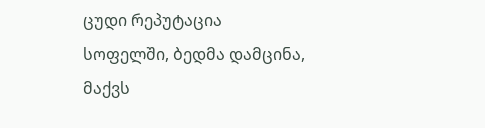ცუდი რეპუტაცია
სოფელში, ბედმა დამცინა,
მაქვს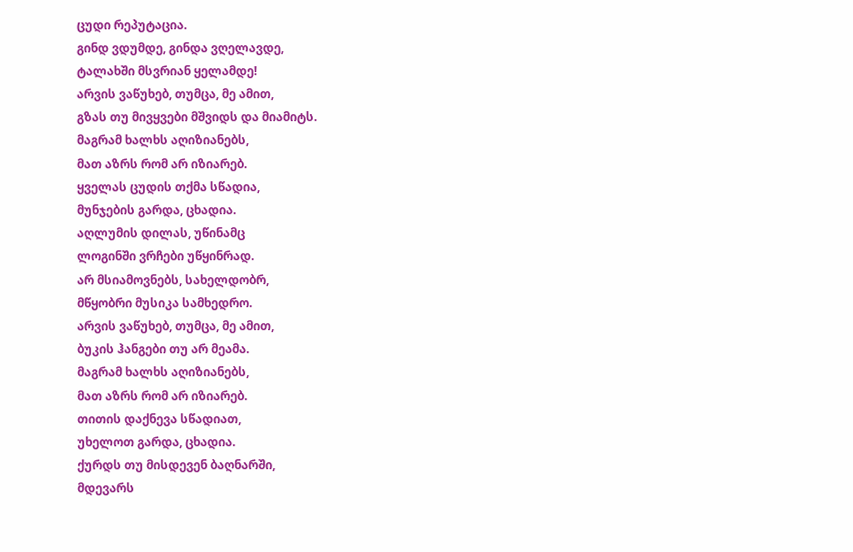ცუდი რეპუტაცია.
გინდ ვდუმდე, გინდა ვღელავდე,
ტალახში მსვრიან ყელამდე!
არვის ვაწუხებ, თუმცა, მე ამით,
გზას თუ მივყვები მშვიდს და მიამიტს.
მაგრამ ხალხს აღიზიანებს,
მათ აზრს რომ არ იზიარებ.
ყველას ცუდის თქმა სწადია,
მუნჯების გარდა, ცხადია.
აღლუმის დილას, უწინამც
ლოგინში ვრჩები უწყინრად.
არ მსიამოვნებს, სახელდობრ,
მწყობრი მუსიკა სამხედრო.
არვის ვაწუხებ, თუმცა, მე ამით,
ბუკის ჰანგები თუ არ მეამა.
მაგრამ ხალხს აღიზიანებს,
მათ აზრს რომ არ იზიარებ.
თითის დაქნევა სწადიათ,
უხელოთ გარდა, ცხადია.
ქურდს თუ მისდევენ ბაღნარში,
მდევარს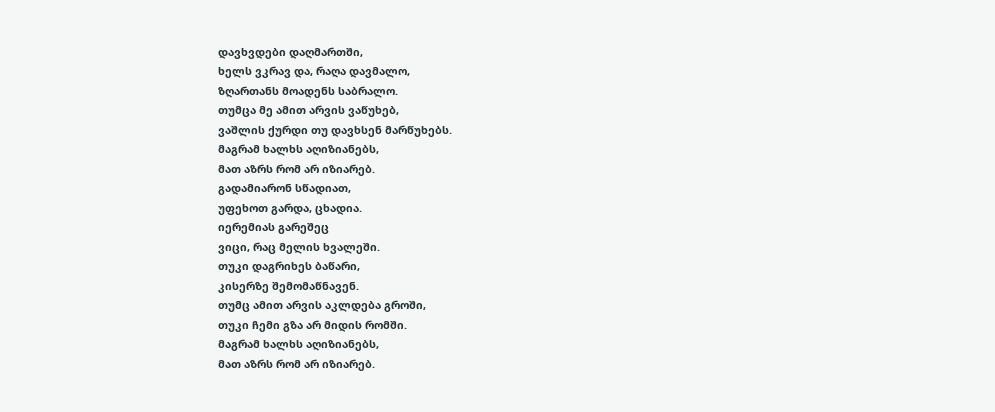დავხვდები დაღმართში,
ხელს ვკრავ და, რაღა დავმალო,
ზღართანს მოადენს საბრალო.
თუმცა მე ამით არვის ვაწუხებ,
ვაშლის ქურდი თუ დავხსენ მარწუხებს.
მაგრამ ხალხს აღიზიანებს,
მათ აზრს რომ არ იზიარებ.
გადამიარონ სწადიათ,
უფეხოთ გარდა, ცხადია.
იერემიას გარეშეც
ვიცი, რაც მელის ხვალეში.
თუკი დაგრიხეს ბაწარი,
კისერზე შემომაწნავენ.
თუმც ამით არვის აკლდება გროში,
თუკი ჩემი გზა არ მიდის რომში.
მაგრამ ხალხს აღიზიანებს,
მათ აზრს რომ არ იზიარებ.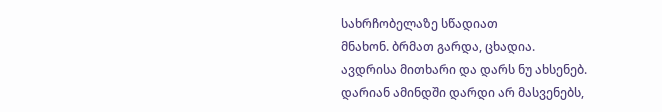სახრჩობელაზე სწადიათ
მნახონ. ბრმათ გარდა, ცხადია.
ავდრისა მითხარი და დარს ნუ ახსენებ.
დარიან ამინდში დარდი არ მასვენებს,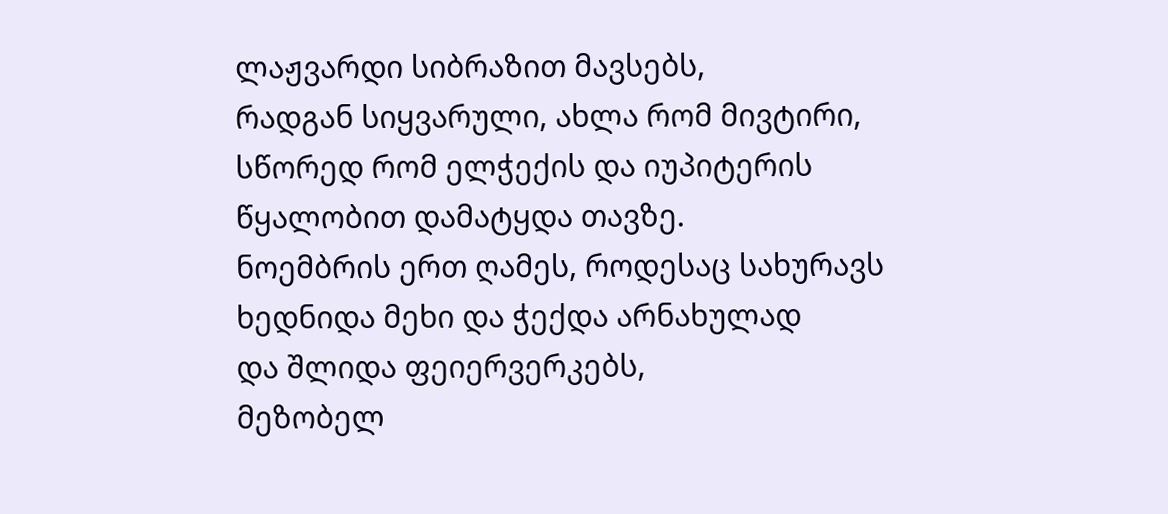ლაჟვარდი სიბრაზით მავსებს,
რადგან სიყვარული, ახლა რომ მივტირი,
სწორედ რომ ელჭექის და იუპიტერის
წყალობით დამატყდა თავზე.
ნოემბრის ერთ ღამეს, როდესაც სახურავს
ხედნიდა მეხი და ჭექდა არნახულად
და შლიდა ფეიერვერკებს,
მეზობელ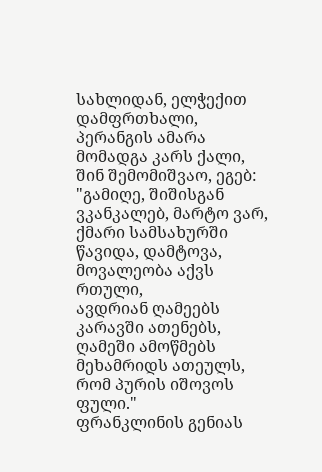სახლიდან, ელჭექით დამფრთხალი,
პერანგის ამარა მომადგა კარს ქალი,
შინ შემომიშვაო, ეგებ:
"გამიღე, შიშისგან ვკანკალებ, მარტო ვარ,
ქმარი სამსახურში წავიდა, დამტოვა,
მოვალეობა აქვს რთული,
ავდრიან ღამეებს კარავში ათენებს,
ღამეში ამოწმებს მეხამრიდს ათეულს,
რომ პურის იშოვოს ფული."
ფრანკლინის გენიას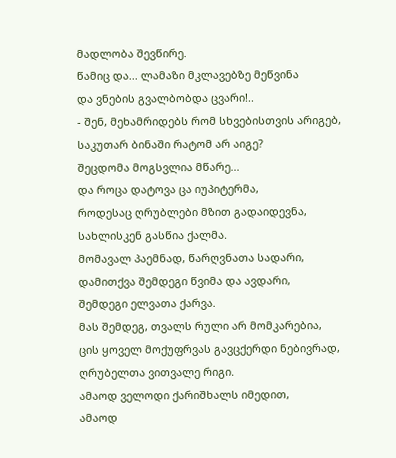მადლობა შევწირე.
წამიც და... ლამაზი მკლავებზე მეწვინა
და ვნების გვალბობდა ცვარი!..
- შენ, მეხამრიდებს რომ სხვებისთვის არიგებ,
საკუთარ ბინაში რატომ არ აიგე?
შეცდომა მოგსვლია მწარე...
და როცა დატოვა ცა იუპიტერმა,
როდესაც ღრუბლები მზით გადაიდევნა,
სახლისკენ გასწია ქალმა.
მომავალ პაემნად, წარღვნათა სადარი,
დამითქვა შემდეგი წვიმა და ავდარი,
შემდეგი ელვათა ქარვა.
მას შემდეგ, თვალს რული არ მომკარებია,
ცის ყოველ მოქუფრვას გავცქერდი ნებივრად,
ღრუბელთა ვითვალე რიგი.
ამაოდ ველოდი ქარიშხალს იმედით,
ამაოდ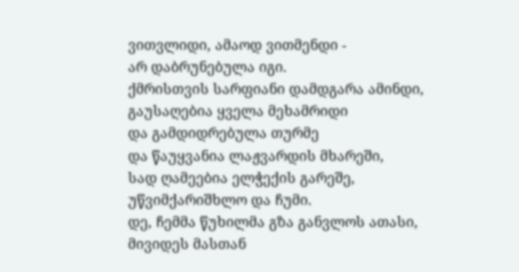ვითვლიდი, ამაოდ ვითმენდი -
არ დაბრუნებულა იგი.
ქმრისთვის სარფიანი დამდგარა ამინდი,
გაუსაღებია ყველა მეხამრიდი
და გამდიდრებულა თურმე
და წაუყვანია ლაჟვარდის მხარეში,
სად ღამეებია ელჭექის გარეშე,
უწვიმქარიშხლო და ჩუმი.
დე, ჩემმა წუხილმა გზა განვლოს ათასი,
მივიდეს მასთან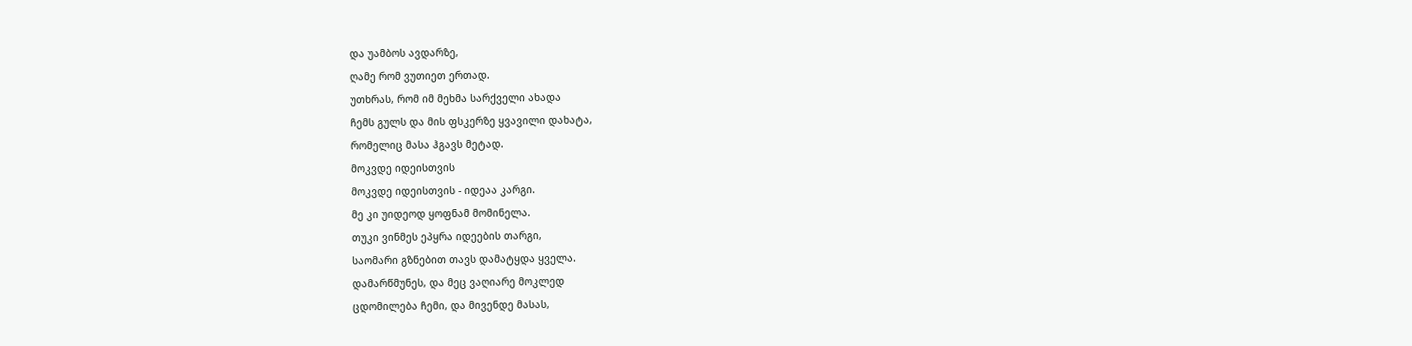და უამბოს ავდარზე,
ღამე რომ ვუთიეთ ერთად.
უთხრას, რომ იმ მეხმა სარქველი ახადა
ჩემს გულს და მის ფსკერზე ყვავილი დახატა,
რომელიც მასა ჰგავს მეტად.
მოკვდე იდეისთვის
მოკვდე იდეისთვის - იდეაა კარგი.
მე კი უიდეოდ ყოფნამ მომინელა.
თუკი ვინმეს ეპყრა იდეების თარგი,
საომარი გზნებით თავს დამატყდა ყველა.
დამარწმუნეს, და მეც ვაღიარე მოკლედ
ცდომილება ჩემი, და მივენდე მასას,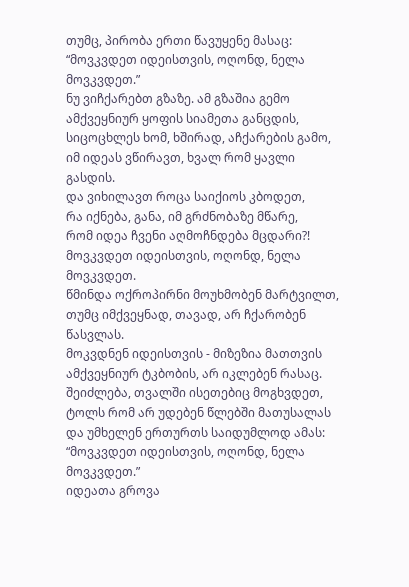თუმც, პირობა ერთი წავუყენე მასაც:
“მოვკვდეთ იდეისთვის, ოღონდ, ნელა მოვკვდეთ.”
ნუ ვიჩქარებთ გზაზე. ამ გზაშია გემო
ამქვეყნიურ ყოფის სიამეთა განცდის,
სიცოცხლეს ხომ, ხშირად, აჩქარების გამო,
იმ იდეას ვწირავთ, ხვალ რომ ყავლი გასდის.
და ვიხილავთ როცა საიქიოს კბოდეთ,
რა იქნება, განა, იმ გრძნობაზე მწარე,
რომ იდეა ჩვენი აღმოჩნდება მცდარი?!
მოვკვდეთ იდეისთვის, ოღონდ, ნელა მოვკვდეთ.
წმინდა ოქროპირნი მოუხმობენ მარტვილთ,
თუმც იმქვეყნად, თავად, არ ჩქარობენ წასვლას.
მოკვდნენ იდეისთვის - მიზეზია მათთვის
ამქვეყნიურ ტკბობის, არ იკლებენ რასაც.
შეიძლება, თვალში ისეთებიც მოგხვდეთ,
ტოლს რომ არ უდებენ წლებში მათუსალას
და უმხელენ ერთურთს საიდუმლოდ ამას:
“მოვკვდეთ იდეისთვის, ოღონდ, ნელა მოვკვდეთ.”
იდეათა გროვა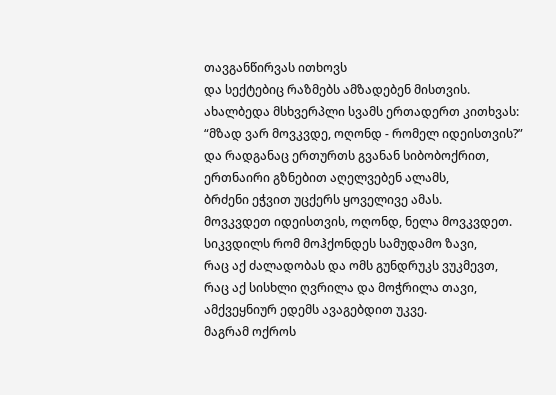თავგანწირვას ითხოვს
და სექტებიც რაზმებს ამზადებენ მისთვის.
ახალბედა მსხვერპლი სვამს ერთადერთ კითხვას:
“მზად ვარ მოვკვდე, ოღონდ - რომელ იდეისთვის?”
და რადგანაც ერთურთს გვანან სიბობოქრით,
ერთნაირი გზნებით აღელვებენ ალამს,
ბრძენი ეჭვით უცქერს ყოველივე ამას.
მოვკვდეთ იდეისთვის, ოღონდ, ნელა მოვკვდეთ.
სიკვდილს რომ მოჰქონდეს სამუდამო ზავი,
რაც აქ ძალადობას და ომს გუნდრუკს ვუკმევთ,
რაც აქ სისხლი ღვრილა და მოჭრილა თავი,
ამქვეყნიურ ედემს ავაგებდით უკვე.
მაგრამ ოქროს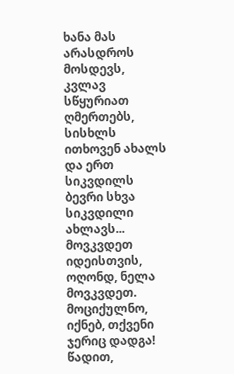ხანა მას არასდროს მოსდევს,
კვლავ სწყურიათ ღმერთებს, სისხლს ითხოვენ ახალს
და ერთ სიკვდილს ბევრი სხვა სიკვდილი ახლავს...
მოვკვდეთ იდეისთვის, ოღონდ, ნელა მოვკვდეთ.
მოციქულნო, იქნებ, თქვენი ჯერიც დადგა!
წადით,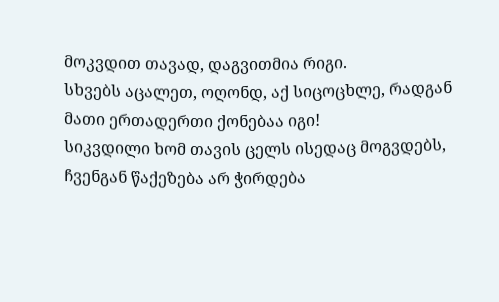მოკვდით თავად, დაგვითმია რიგი.
სხვებს აცალეთ, ოღონდ, აქ სიცოცხლე, რადგან
მათი ერთადერთი ქონებაა იგი!
სიკვდილი ხომ თავის ცელს ისედაც მოგვდებს,
ჩვენგან წაქეზება არ ჭირდება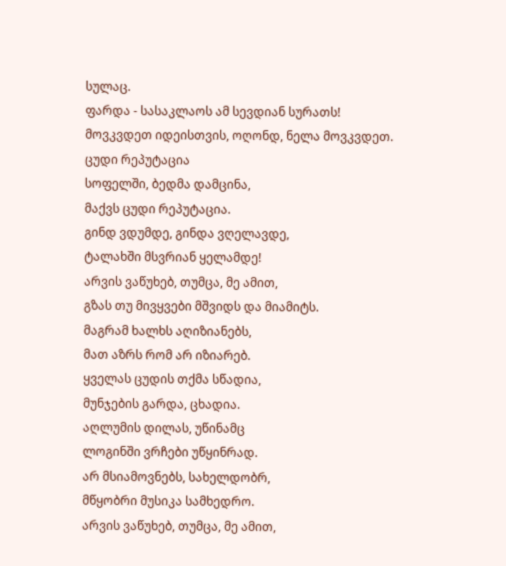სულაც.
ფარდა - სასაკლაოს ამ სევდიან სურათს!
მოვკვდეთ იდეისთვის, ოღონდ, ნელა მოვკვდეთ.
ცუდი რეპუტაცია
სოფელში, ბედმა დამცინა,
მაქვს ცუდი რეპუტაცია.
გინდ ვდუმდე, გინდა ვღელავდე,
ტალახში მსვრიან ყელამდე!
არვის ვაწუხებ, თუმცა, მე ამით,
გზას თუ მივყვები მშვიდს და მიამიტს.
მაგრამ ხალხს აღიზიანებს,
მათ აზრს რომ არ იზიარებ.
ყველას ცუდის თქმა სწადია,
მუნჯების გარდა, ცხადია.
აღლუმის დილას, უწინამც
ლოგინში ვრჩები უწყინრად.
არ მსიამოვნებს, სახელდობრ,
მწყობრი მუსიკა სამხედრო.
არვის ვაწუხებ, თუმცა, მე ამით,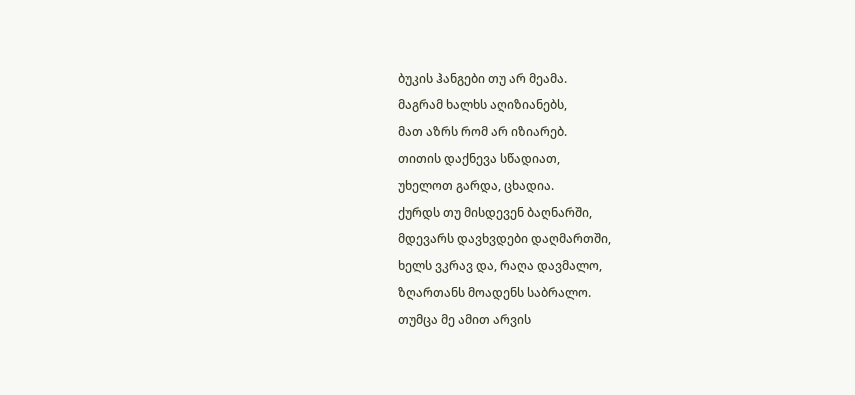ბუკის ჰანგები თუ არ მეამა.
მაგრამ ხალხს აღიზიანებს,
მათ აზრს რომ არ იზიარებ.
თითის დაქნევა სწადიათ,
უხელოთ გარდა, ცხადია.
ქურდს თუ მისდევენ ბაღნარში,
მდევარს დავხვდები დაღმართში,
ხელს ვკრავ და, რაღა დავმალო,
ზღართანს მოადენს საბრალო.
თუმცა მე ამით არვის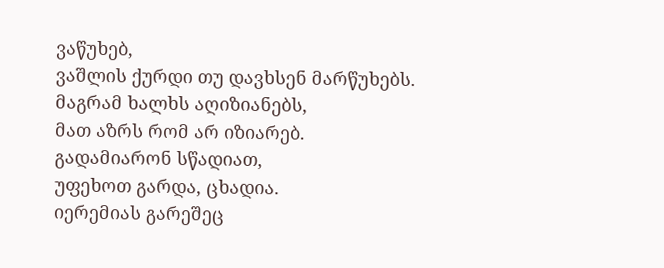ვაწუხებ,
ვაშლის ქურდი თუ დავხსენ მარწუხებს.
მაგრამ ხალხს აღიზიანებს,
მათ აზრს რომ არ იზიარებ.
გადამიარონ სწადიათ,
უფეხოთ გარდა, ცხადია.
იერემიას გარეშეც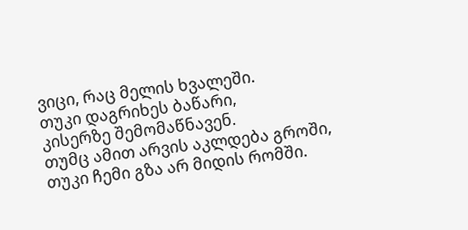ვიცი, რაც მელის ხვალეში.
თუკი დაგრიხეს ბაწარი,
კისერზე შემომაწნავენ.
თუმც ამით არვის აკლდება გროში,
თუკი ჩემი გზა არ მიდის რომში.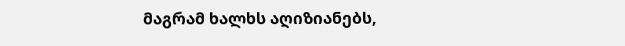მაგრამ ხალხს აღიზიანებს,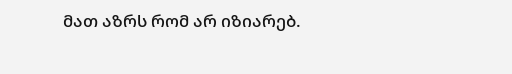მათ აზრს რომ არ იზიარებ.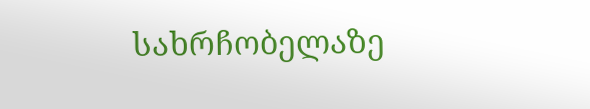სახრჩობელაზე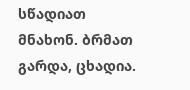სწადიათ
მნახონ. ბრმათ გარდა, ცხადია.